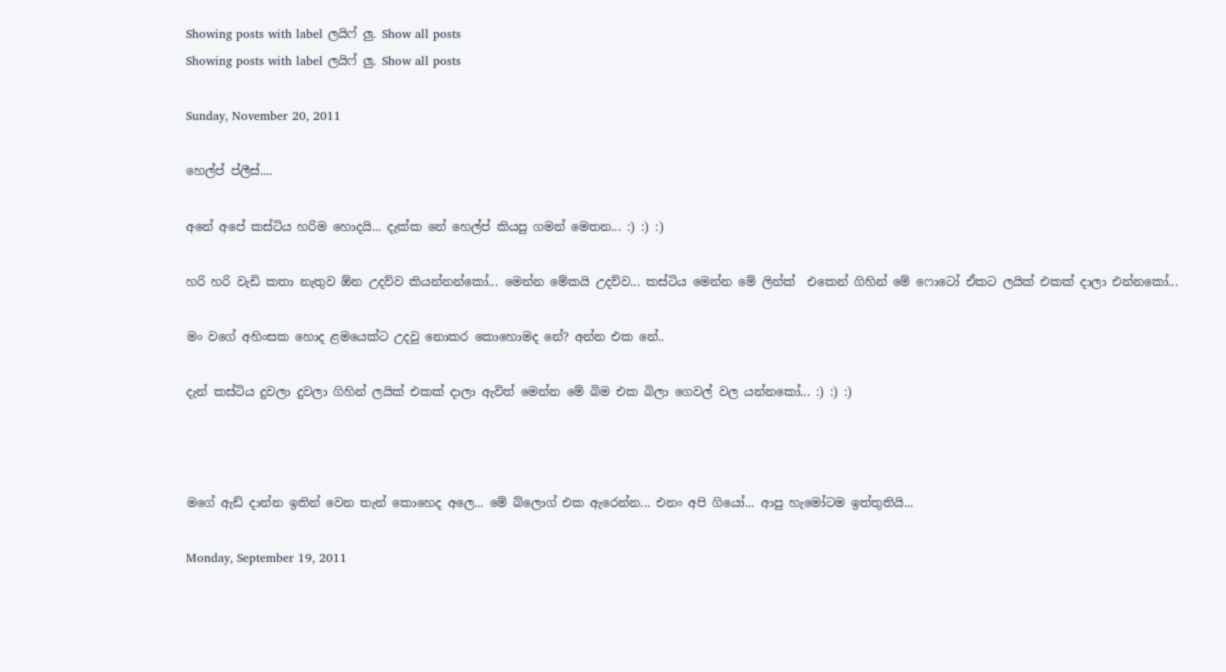Showing posts with label ලයිෆ් ලු. Show all posts
Showing posts with label ලයිෆ් ලු. Show all posts

Sunday, November 20, 2011

හෙල්ප් ප්ලීස්....

අනේ අපේ කස්ටිය හරිම හොදයි... දැක්ක නේ හෙල්ප් කියපු ගමන් මෙතන... :) :) :)

හරි හරි වැඩි කතා නැතුව ඕන උදව්ව කියන්නන්කෝ... මෙන්න මේකයි උදව්ව... කස්ටිය මෙන්න මේ ලින්ක්  එකෙන් ගිහින් මේ ෆොටෝ ඒකට ලයික් එකක් දාලා එන්නකෝ...

මං වගේ අහිංසක හොද ළමයෙක්ට උදවු නොකර කොහොමද නේ? අන්න එක නේ..

දැන් කස්ටිය දුවලා දුවලා ගිහින් ලයික් එකක් දාලා ඇවිත් මෙන්න මේ බිම එක බිලා ගෙවල් වල යන්නකෝ... :) :) :)



මගේ ඇඩ් දාන්න ඉතින් වෙන තැන් කොහෙද අලෙ... මේ බ්ලොග් එක ඇරෙන්න... එනං අපි ගියෝ... ආපු හැමෝටම ඉත්තුතියි...

Monday, September 19, 2011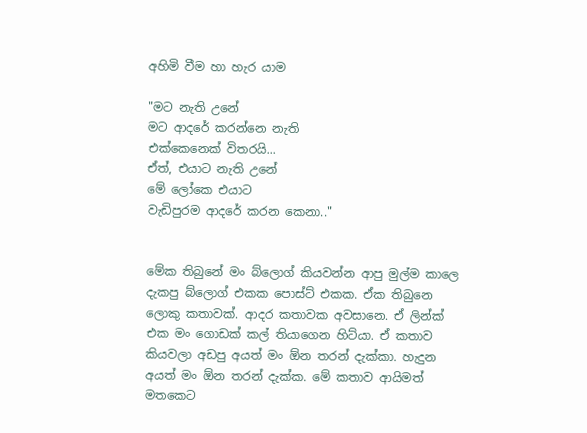අහිමි වීම හා හැර යාම

"මට නැති උනේ
මට ආදරේ කරන්නෙ නැති
එක්කෙනෙක් විතරයි...
ඒත්, එයාට නැති උනේ
මේ ලෝකෙ එයාට
වැඩිපුරම ආදරේ කරන කෙනා.."


මේක තිබුනේ මං බ්ලොග් කියවන්න ආපු මුල්ම කාලෙ දැකපු බ්ලොග් එකක පොස්ට් එකක. ඒක තිබුනෙ ලොකු කතාවක්. ආදර කතාවක අවසානෙ. ඒ ලින්ක් එක මං ගොඩක් කල් තියාගෙන හිට්යා. ඒ කතාව කියවලා අඩපු අයත් මං ඕන තරන් දැක්කා. හැදුන අයත් මං ඕන තරන් දැක්ක. මේ කතාව ආයිමත් මතකෙට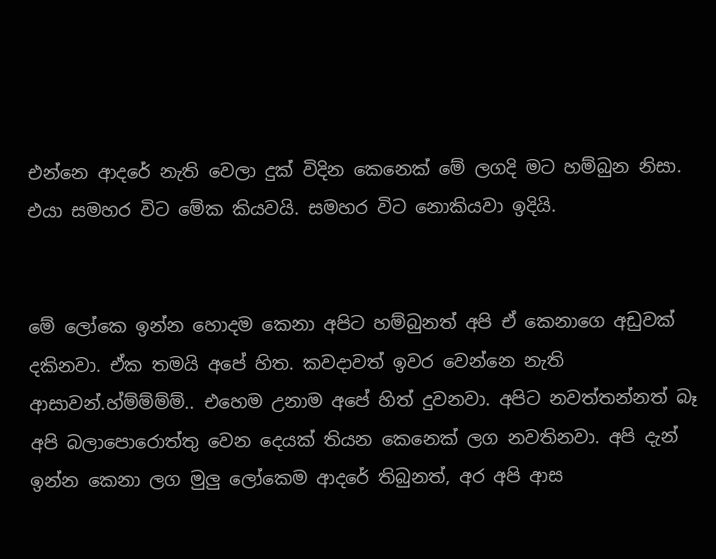එන්නෙ ආදරේ නැති වෙලා දුක් විදින කෙනෙක් මේ ලගදි මට හම්බුන නිසා. එයා සමහර විට මේක කියවයි. සමහර විට නොකියවා ඉදියි.


මේ ලෝකෙ ඉන්න හොදම කෙනා අපිට හම්බුනත් අපි ඒ කෙනාගෙ අඩුවක් දකිනවා. ඒක තමයි අපේ හිත. කවදාවත් ඉවර වෙන්නෙ නැති ආසාවන්.හ්ම්ම්ම්ම්.. එහෙම උනාම අපේ හිත් දුවනවා. අපිට නවත්තන්නත් බෑ අපි බලාපොරොත්තු වෙන දෙයක් තියන කෙනෙක් ලග නවතිනවා. අපි දැන් ඉන්න කෙනා ලග මුලු ලෝකෙම ආදරේ තිබුනත්, අර අපි ආස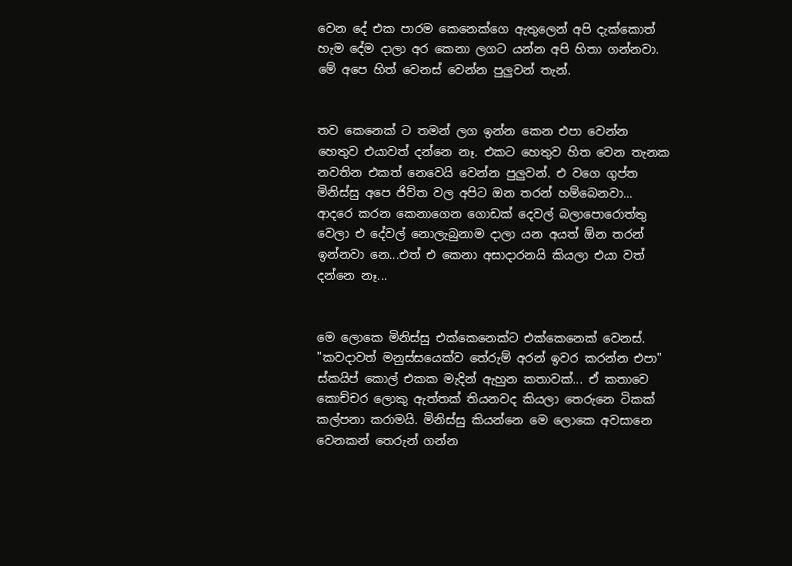වෙන දේ එක පාරම කෙනෙක්ගෙ ඇතුලෙන් අපි දැක්කොත් හැම දේම දාලා අර කෙනා ලගට යන්න අපි හිතා ගන්නවා. මේ අපෙ හිත් වෙනස් වෙන්න පුලුවන් තැන්.


තව කෙනෙක් ට තමන් ලග ඉන්න කෙන එපා වෙන්න හෙතුව එයාවත් දන්නෙ නෑ. එකට හෙතුව හිත වෙන තැනක නවතින එකත් නෙවෙයි වෙන්න පුලුවන්. එ වගෙ ගුප්ත මිනිස්සු අපෙ ජිව්ත වල අපිට ඔන තරන් හම්බෙනවා... ආදරෙ කරන කෙනාගෙන ගොඩක් දෙවල් බලාපොරොත්තු වෙලා එ දේවල් නොලැබුනාම දාලා යන අයත් ඕන තරන් ඉන්නවා නෙ...එත් එ කෙනා අසාදාරනයි කියලා එයා වත් දන්නෙ නෑ...


මෙ ලොකෙ මිනිස්සු එක්කෙනෙක්ට එක්කෙනෙක් වෙනස්. "කවදාවත් මනුස්සයෙක්ව තේරුම් අරන් ඉවර කරන්න එපා"  ස්කයිප් කොල් එකක මැදින් ඇහුන කතාවක්... ඒ කතාවෙ කොච්චර ලොකු ඇත්තක් තියනවද කියලා තෙරුනෙ ටිකක් කල්පනා කරාමයි. මිනිස්සු කියන්නෙ මෙ ලොකෙ අවසානෙ වෙනකන් තෙරුන් ගන්න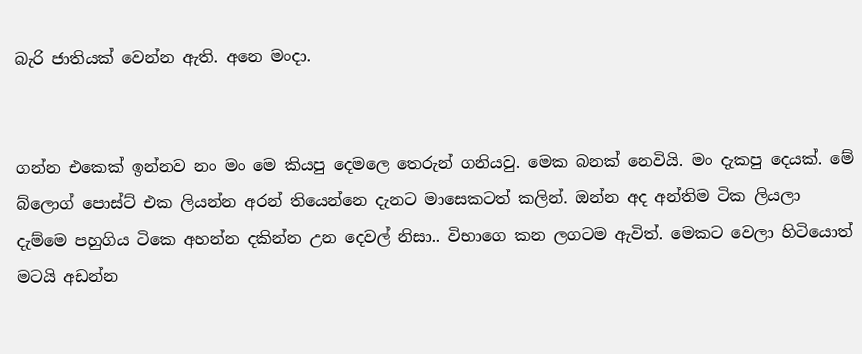බැරි ජාතියක් වෙන්න ඇති. අනෙ මංදා.


ගන්න එකෙක් ඉන්නව නං මං මෙ කියපු දෙමලෙ තෙරුන් ගනියවු. මෙක බනක් නෙවියි. මං දැකපු දෙයක්. මේ බ්ලොග් පොස්ට් එක ලියන්න අරන් තියෙන්නෙ දැනට මාසෙකටත් කලින්. ඔන්න අද අන්තිම ටික ලියලා දැම්මෙ පහුගිය ටිකෙ අහන්න දකින්න උන දෙවල් නිසා.. විභාගෙ කන ලගටම ඇවිත්. මෙකට වෙලා හිටියොත් මටයි අඩන්න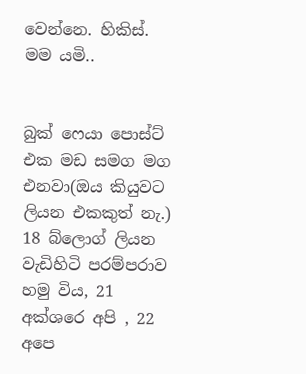වෙන්නෙ. හිකිස්. මම යමි..


බුක් ෆෙයා පොස්ට් එක මඩ සමග මග එනවා(ඔය කියුවට ලියන එකකුත් නැ.)  18 බ්ලොග් ලියන වැඩිහිටි පරම්පරාව හමු විය, 21 අක්ශරෙ අපි , 22 අපෙ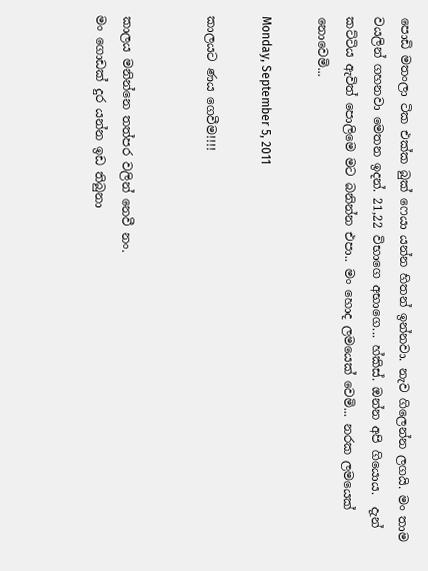පොඩි මතංලා ටික එක්ක බුක් ෆෙයා යන්න හිතන් ඉන්නවා. නැව ගිලෙන්න ලගයි. මං තාම වයලින් ගහනවා මෙතන ඉදන්. 21,22 විභාගෙ අභාගෙ... හ්කිස්. ඔන්න අපි ගියොය.  දැන් කට්ටිය ඇවිත් පොලිමෙ මට බනින්න එපා.. මං හොද ලමයෙක් වෙමි... නරක ලමයෙක් නොවෙමි...

Monday, September 5, 2011

කාලයට ණය ගෙවීම!!!!


කාලය මනින්නෙ තත්පර වලින් නෙවී නං.
මං ගොඩක් දුර යන්න ඉඩ තිබුනා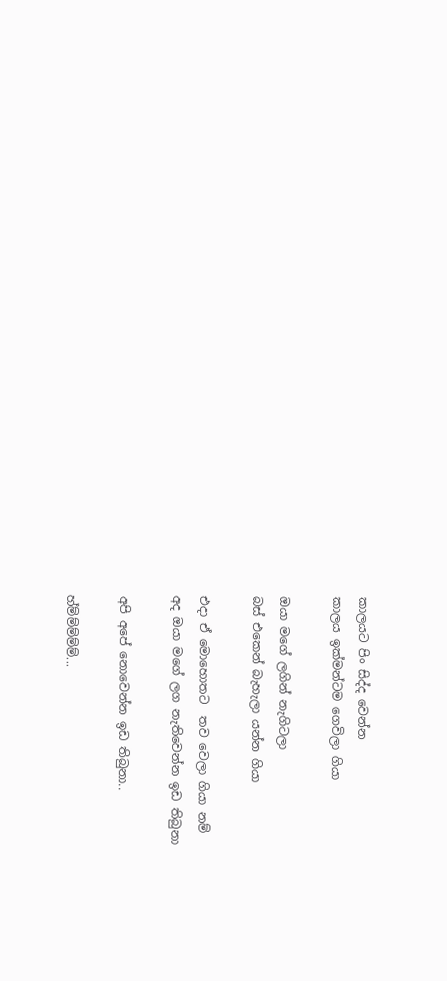කාලයට පිං සිද්ද වෙන්න
කාලය ඉක්මන්ටම ගෙවිලා ගියා

ඔයා මගේ ලගින් නැගිටලා
බස් එකෙන් බැහැලා යන්න ගියා

එදා ඒ මොහොතට  තව වෙලා ගියා නම්
අද ඔයා මගේ ලග නැතිවෙන්න ඉඩ තිබුනා

අපි අපේ නොවෙන්න ඉඩ තිබුනා..

හ්ම්ම්ම්ම්ම්...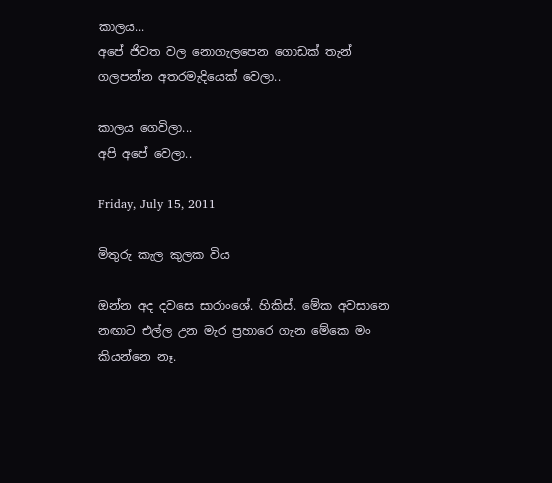කාලය...
අපේ ජිවත වල නොගැලපෙන ගොඩක් තැන්
ගලපන්න අතරමැදියෙක් වෙලා..

කාලය ගෙවිලා...
අපි අපේ වෙලා..

Friday, July 15, 2011

මිතුරු කැල කුලක විය

ඔන්න අද දවසෙ සාරාංශේ. හිකිස්. මේක අවසානෙ නඟාට එල්ල උන මැර ප්‍රහාරෙ ගැන මේකෙ මං කියන්නෙ නෑ.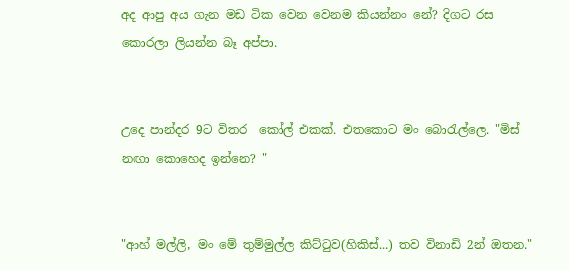අද ආපු අය ගැන මඩ ටික වෙන වෙනම කියන්නං නේ? දිගට රස කොරලා ලියන්න බෑ අප්පා.


උදෙ පාන්දර 9ට විතර  කෝල් එකක්. එතකොට මං බොරැල්ලෙ. "මිස් නඟා කොහෙද ඉන්නෙ? "


"ආහ් මල්ලි, මං මේ තුම්මුල්ල කිට්ටුව(හිකිස්...) තව විනාඩි 2න් ඔතන."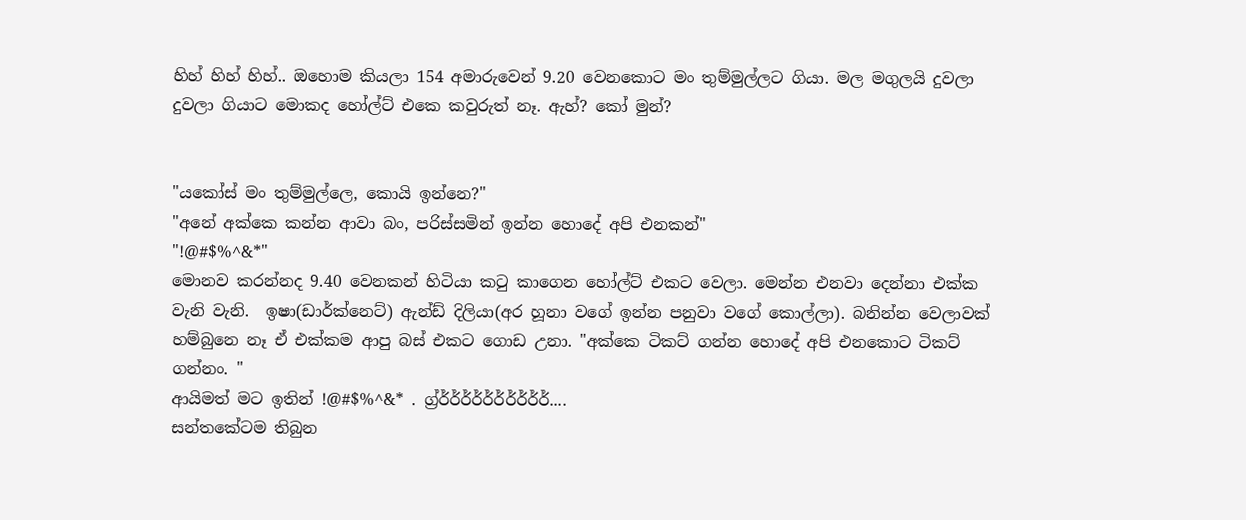හිහ් හිහ් හිහ්.. ඔහොම කියලා 154 අමාරුවෙන් 9.20 වෙනකොට මං තුම්මුල්ලට ගියා. මල මගුලයි දුවලා දුවලා ගියාට මොකද හෝල්ට් එකෙ කවුරුත් නෑ. ඇහ්? කෝ මුන්?


"යකෝස් මං තුම්මුල්ලෙ, කොයි ඉන්නෙ?"
"අනේ අක්කෙ කන්න ආවා බං, පරිස්සමින් ඉන්න හොදේ අපි එනකන්"
"!@#$%^&*"
මොනව කරන්නද 9.40 වෙනකන් හිටියා කටු කාගෙන හෝල්ට් එකට වෙලා. මෙන්න එනවා දෙන්නා එක්ක වැනි වැනි.  ඉෂා(ඩාර්ක්නෙට්) ඇන්ඩ් දිලියා(අර හූනා වගේ ඉන්න පනුවා වගේ කොල්ලා). බනින්න වෙලාවක් හම්බුනෙ නෑ ඒ එක්කම ආපු බස් එකට ගොඩ උනා. "අක්කෙ ටිකට් ගන්න හොදේ අපි එනකොට ටිකට් ගන්නං. "
ආයිමත් මට ඉතින් !@#$%^&* . ග්‍ර්ර්ර්ර්ර්ර්ර්ර්ර්ර්ර්....
සන්තකේටම තිබුන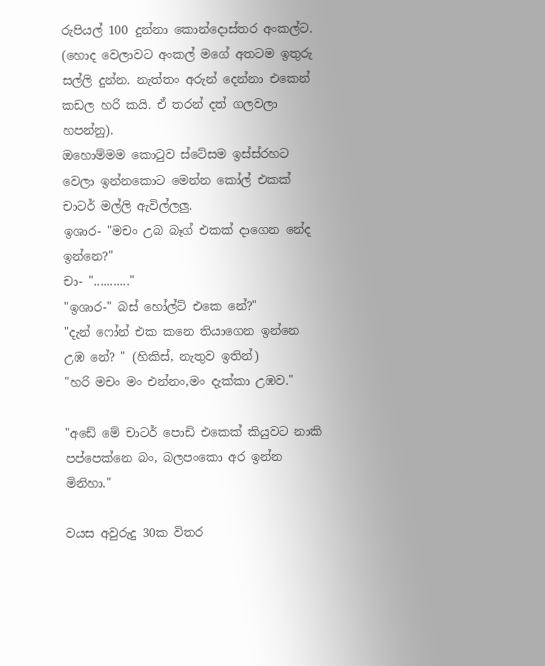රුපියල් 100 දුන්නා කොන්දොස්තර අංකල්ට. (හොද වෙලාවට අංකල් මගේ අතටම ඉතුරු සල්ලි දුන්න. නැත්තං අරුන් දෙන්නා එකෙන් කඩල හරි කයි. ඒ තරන් දත් ගලවලා හපන්නු).
ඔහොම්මම කොටුව ස්ටේසම ඉස්ස්රහට වෙලා ඉන්නකොට මෙන්න කෝල් එකක් චාටර් මල්ලි ඇවිල්ලලු.
ඉශාර- "මචං උබ බෑග් එකක් දාගෙන නේද ඉන්නෙ?"
චා- "..........."
"ඉශාර-" බස් හෝල්ට් එකෙ නේ?"
"දැන් ෆෝන් එක කනෙ තියාගෙන ඉන්නෙ උඹ නේ? " (හිකිස්, නැතුව ඉතින්)
"හරි මචං මං එන්නං,මං දැක්කා උඹව."

"අඩේ මේ චාටර් පොඩි එකෙක් කියුවට නාකි පප්පෙක්නෙ බං, බලපංකො අර ඉන්න මිනිහා."

වයස අවුරුදු 30ක විතර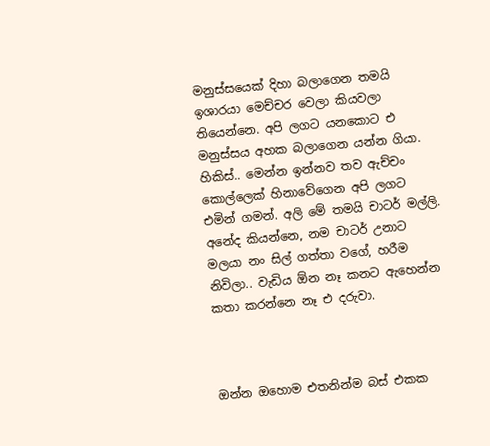මනුස්සයෙක් දිහා බලාගෙන තමයි ඉශාරයා මෙච්චර වෙලා කියවලා තියෙන්නෙ. අපි ලගට යනකොට එ මනුස්සය අහක බලාගෙන යන්න ගියා. හිකිස්.. මෙන්න ඉන්නව තව ඇච්චං කොල්ලෙක් හිනාවේගෙන අපි ලගට එමින් ගමන්. අලි මේ තමයි චාටර් මල්ලි.
අනේද කියන්නෙ, නම චාටර් උනාට මලයා නං සිල් ගත්තා වගේ, හරීම නිවිලා.. වැඩිය ඕන නෑ කනට ඇහෙන්න කතා කරන්නෙ නෑ එ දරුවා.



ඔන්න ඔහොම එතනින්ම බස් එකක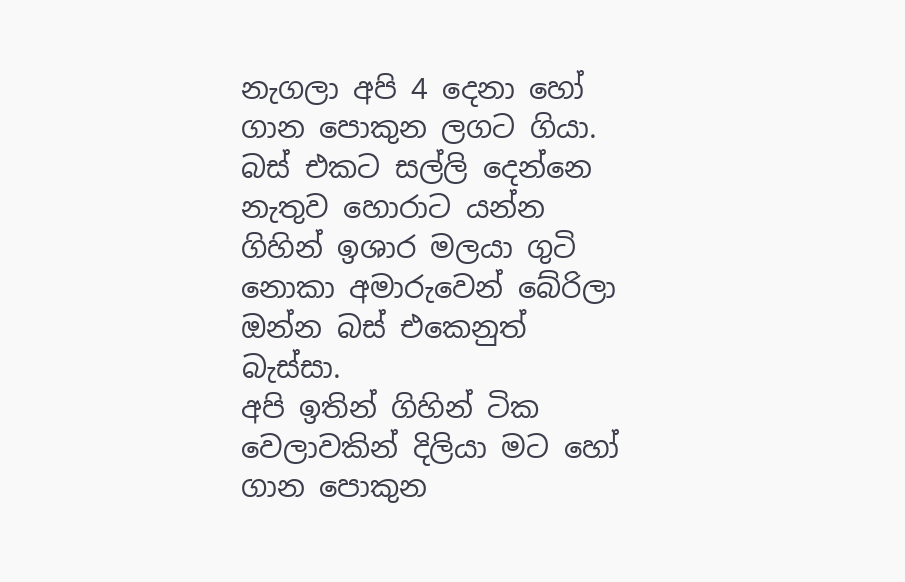නැගලා අපි 4 දෙනා හෝ ගාන පොකුන ලගට ගියා. බස් එකට සල්ලි දෙන්නෙ නැතුව හොරාට යන්න ගිහින් ඉශාර මලයා ගුටි නොකා අමාරුවෙන් බේරිලා ඔන්න බස් එකෙනුත් බැස්සා.
අපි ඉතින් ගිහින් ටික වෙලාවකින් දිලියා මට හෝ ගාන පොකුන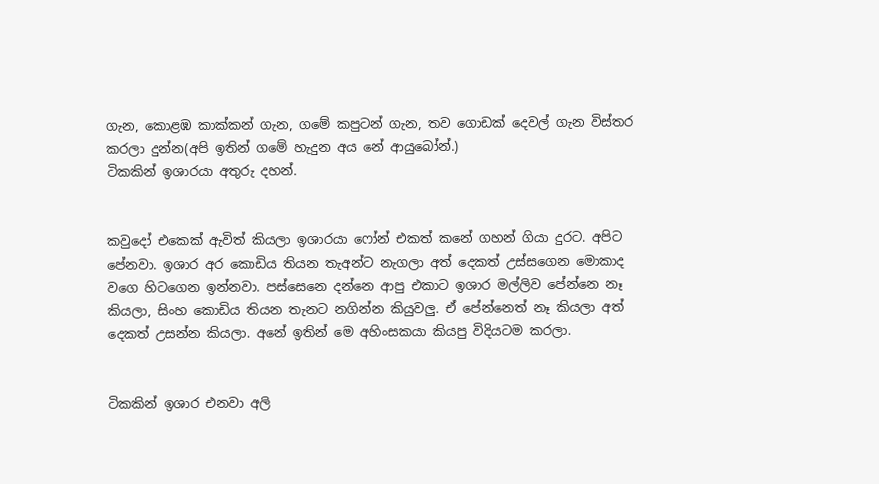ගැන, කොළඹ කාක්කන් ගැන, ගමේ කපුටන් ගැන, තව ගොඩක් දෙවල් ගැන විස්තර කරලා දුන්න(අපි ඉතින් ගමේ හැදුන අය නේ ආයුබෝන්.)
ටිකකින් ඉශාරයා අතුරු දහන්.


කවුදෝ එකෙක් ඇවිත් කියලා ඉශාරයා ෆෝන් එකත් කනේ ගහන් ගියා දුරට. අපිට පේනවා. ඉශාර අර කොඩිය තියන තැඅන්ට නැගලා අත් දෙකත් උස්සගෙන මොකාද වගෙ හිටගෙන ඉන්නවා. පස්සෙනෙ දන්නෙ ආපු එකාට ඉශාර මල්ලිව පේන්නෙ නෑ කියලා, සිංහ කොඩිය තියන තැනට නගින්න කියුවලු. ඒ පේන්නෙත් නෑ කියලා අත් දෙකත් උසන්න කියලා. අනේ ඉතින් මෙ අහිංසකයා කියපු විදියටම කරලා.


ටිකකින් ඉශාර එනවා අලි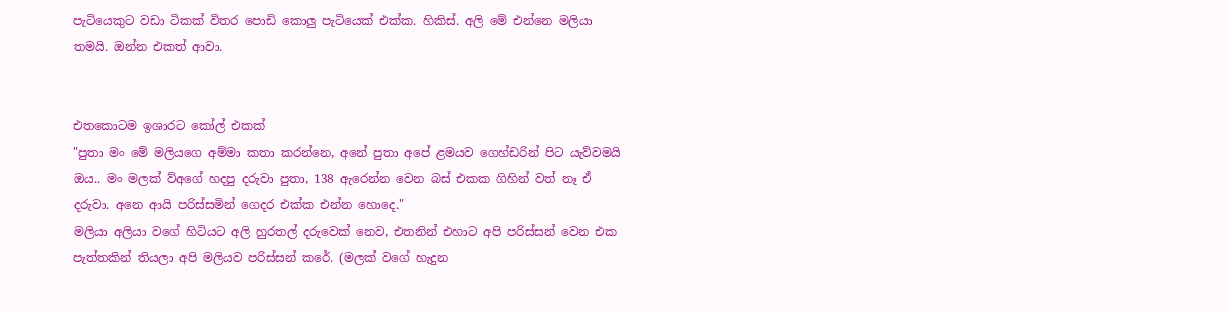පැටියෙකුට වඩා ටිකක් විතර පොඩි කොලු පැටියෙක් එක්ක. හිකිස්. අලි මේ එන්නෙ මලියා තමයි. ඔන්න එකත් ආවා.


එතකොටම ඉශාරට කෝල් එකක්
"පුතා මං මේ මලියගෙ අම්මා කතා කරන්නෙ, අනේ පුතා අපේ ළමයව ගෙහ්ඩරින් පිට යැව්වමයි ඔය.. මං මලක් ව්අගේ හදපු දරුවා පුතා, 138 ඇරෙන්න වෙන බස් එකක ගිහින් වත් නෑ ඒ දරුවා. අනෙ ආයි පරිස්සමින් ගෙදර එක්ක එන්න හොදෙ."
මලියා අලියා වගේ හිටියට අලි හුරතල් දරුවෙක් නෙව, එතනින් එහාට අපි පරිස්සන් වෙන එක පැත්තකින් තියලා අපි මලියව පරිස්සන් කරේ. (මලක් වගේ හැදුන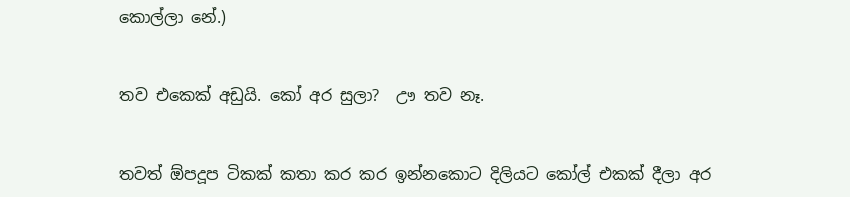කොල්ලා නේ.)


තව එකෙක් අඩුයි. කෝ අර සුලා?  ඌ තව නෑ.


තවත් ඕපදූප ටිකක් කතා කර කර ඉන්නකොට දිලියට කෝල් එකක් දීලා අර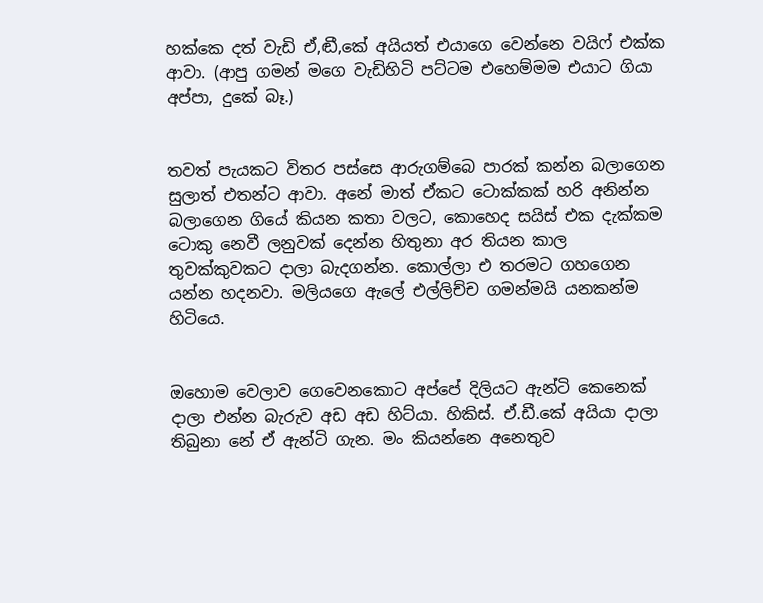හක්කෙ දත් වැඩි ඒ,ඬී,කේ අයියත් එයාගෙ වෙන්නෙ වයිෆ් එක්ක ආවා. (ආපු ගමන් මගෙ වැඩිහිටි පට්ටම එහෙම්මම එයාට ගියා අප්පා, දුකේ බෑ.)


තවත් පැයකට විතර පස්සෙ ආරුගම්බෙ පාරක් කන්න බලාගෙන සුලාත් එතන්ට ආවා. අනේ මාත් ඒකට ටොක්කක් හරි අනින්න බලාගෙන ගියේ කියන කතා වලට, කොහෙද සයිස් එක දැක්කම ටොකු නෙවී ලනුවක් දෙන්න හිතුනා අර තියන කාල තුවක්කුවකට දාලා බැදගන්න. කොල්ලා එ තරමට ගහගෙන යන්න හදනවා. මලියගෙ ඇලේ එල්ලිච්ච ගමන්මයි යනකන්ම හිටියෙ.


ඔහොම වෙලාව ගෙවෙනකොට අප්පේ දිලියට ඇන්ටි කෙනෙක් දාලා එන්න බැරුව අඩ අඩ හිට්යා. හිකිස්. ඒ.ඩී.කේ අයියා දාලා තිබුනා නේ ඒ ඇන්ටි ගැන. මං කියන්නෙ අනෙතුව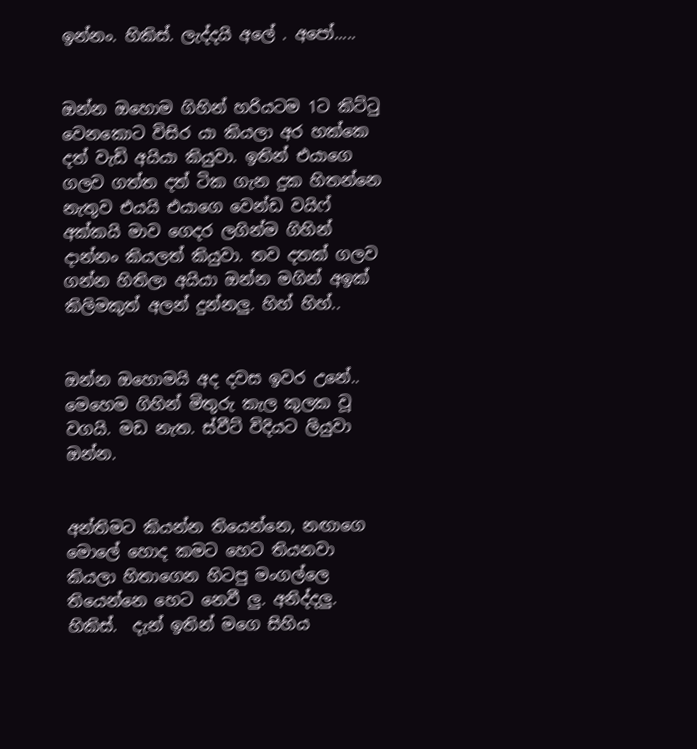ඉන්නං. හිකිස්. ලැද්දයි අලේ . අපෝ.....


ඔන්න ඔහොම ගිහින් හරියටම 1ට කිට්ටු වෙනකොට විසිර යා කියලා අර හක්කෙ දත් වැඩි අයියා කියුවා. ඉතින් එයාගෙ ගලව ගත්ත දත් ටික ගැන දුක හිතන්නෙ නැතුව එයයි එයාගෙ වෙන්ඩ වයිෆ් අක්කයි මාව ගෙදර ලගින්ම ගිහින් දාන්නං කියලත් කියුවා. තව දතක් ගලව ගන්න හිතිලා අයියා ඔන්න මගින් අඉක් කිලිමකුත් අලන් දුන්නලු. හිහ් හිහ්..


ඔන්න ඔහොමයි අද දවස ඉවර උනේ.. මෙහෙම ගිහින් මිතුරු කැල කුලක වූ වගයි. මඩ නැත. ස්වීට් විදියට ලියුවා ඔන්න.


අන්තිමට කියන්න තියෙන්නෙ, නඟාගෙ මොලේ හොද කමට හෙට තියනවා කියලා හිතාගෙන හිටපු මංගල්ලෙ තියෙන්නෙ හෙට නෙවී ලු. අනිද්දලු. හිකිස්.  දැන් ඉතින් මගෙ සිහිය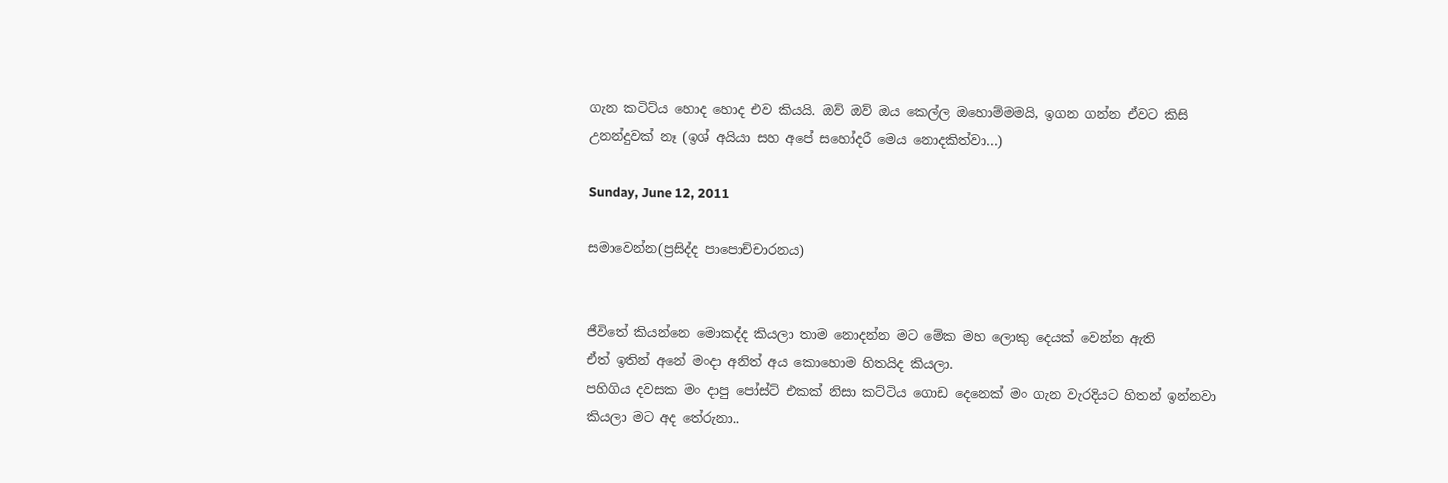ගැන කටිට්ය හොද හොද එව කියයි. ඔව් ඔව් ඔය කෙල්ල ඔහොම්මමයි, ඉගන ගන්න ඒවට කිසි උනන්දුවක් නෑ (ඉශ් අයියා සහ අපේ සහෝදරී මෙය නොදකිත්වා...)

Sunday, June 12, 2011

සමාවෙන්න(ප්‍රසිද්ද පාපොච්චාරනය)


ජීවිතේ කියන්නෙ මොකද්ද කියලා තාම නොදන්න මට මේක මහ ලොකු දෙයක් වෙන්න ඇති
ඒත් ඉතින් අනේ මංදා අනිත් අය කොහොම හිතයිද කියලා.
පහිගිය දවසක මං දාපු පෝස්ට් එකක් නිසා කට්ටිය ගොඩ දෙනෙක් මං ගැන වැරදියට හිතන් ඉන්නවා කියලා මට අද තේරුනා..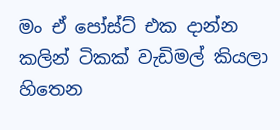මං ඒ පෝස්ට් එක දාන්න කලින් ටිකක් වැඩිමල් කියලා හිතෙන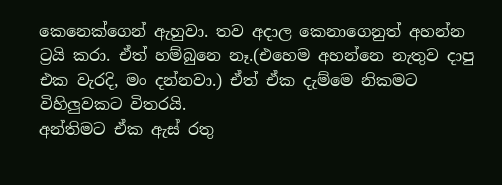කෙනෙක්ගෙන් ඇහුවා. තව අදාල කෙනාගෙනුත් අහන්න ට්‍රයි කරා. ඒත් හම්බුනෙ නෑ.(එහෙම අහන්නෙ නැතුව දාපු එක වැරදි, මං දන්නවා.) ඒත් ඒක දැම්මෙ නිකමට විහිලුවකට විතරයි.
අන්තිමට ඒක ඇස් රතු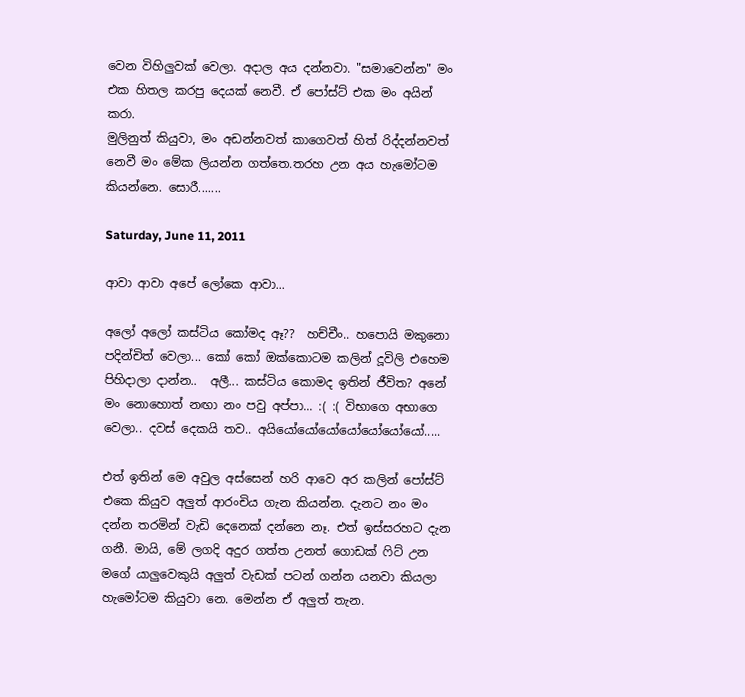වෙන විහිලුවක් වෙලා. අදාල අය දන්නවා. "සමාවෙන්න" මං එක හිතල කරපු දෙයක් නෙවී. ඒ පෝස්ට් එක මං අයින් කරා.
මුලිනුත් කියුවා, මං අඩන්නවත් කාගෙවත් හිත් රිද්දන්නවත් නෙවී මං මේක ලියන්න ගත්තෙ.තරහ උන අය හැමෝටම කියන්නෙ. සොරී.......

Saturday, June 11, 2011

ආවා ආවා අපේ ලෝකෙ ආවා...

අලෝ අලෝ කස්ටිය කෝමද ඈ??  හච්චීං.. හපොයි මකුනො පදින්චිත් වෙලා... කෝ කෝ ඔක්කොටම කලින් දූවිලි එහෙම පිහිදාලා දාන්න..  අලී... කස්ටිය කොමද ඉතින් ජීවිත? අනේ මං නොහොත් නඟා නං පවු අප්පා... :( :( විභාගෙ අභාගෙ වෙලා.. දවස් දෙකයි තව.. අයියෝයෝයෝයෝයෝයෝයෝ.....

එත් ඉතින් මෙ අවුල අස්සෙන් හරි ආවෙ අර කලින් පෝස්ට් එකෙ කියුව අලුත් ආරංචිය ගැන කියන්න. දැනට නං මං දන්න තරමින් වැඩි දෙනෙක් දන්නෙ නෑ. එත් ඉස්සරහට දැන ගනී. මායි, මේ ලගදි අදුර ගත්ත උනත් ගොඩක් ෆිට් උන මගේ යාලුවෙකුයි අලුත් වැඩක් පටන් ගන්න යනවා කියලා හැමෝටම කියුවා නෙ. මෙන්න ඒ අලුත් තැන.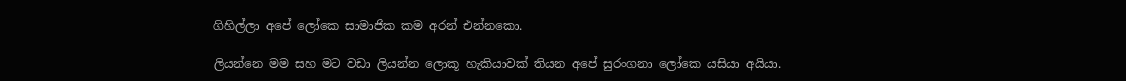ගිහිල්ලා අපේ ලෝකෙ සාමාජික කම අරන් එන්නකො.

ලියන්නෙ මම සහ මට වඩා ලියන්න ලොකූ හැකියාවක් තියන අපේ සුරංගනා ලෝකෙ යසියා අයියා.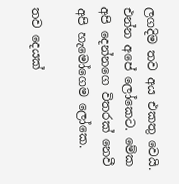ලගදිම තව අය එකතු වෙයි. එන්න අපේ ලෝකෙට. මේක අපි දෙන්නගෙ විතරක් නෙවී අපි හැමෝගෙම ලෝකෙ.

තව දෙයක්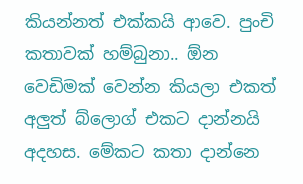කියන්නත් එක්කයි ආවෙ. පුංචි කතාවක් හම්බුනා.. ඕන වෙඩිමක් වෙන්න කියලා එකත් අලුත් බ්ලොග් එකට දාන්නයි අදහස. මේකට කතා දාන්නෙ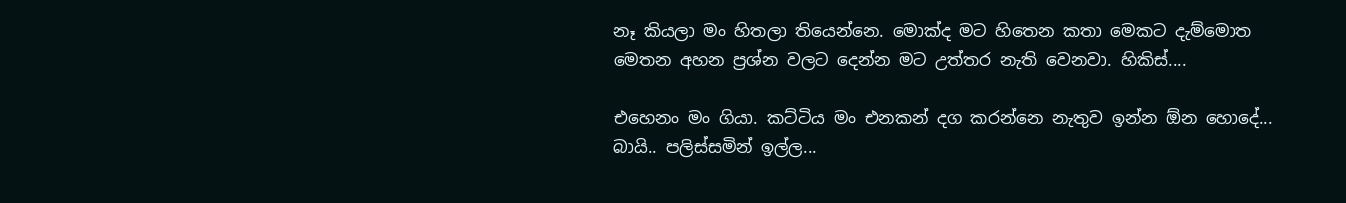නෑ කියලා මං හිතලා තියෙන්නෙ. මොක්ද මට හිතෙන කතා මෙකට දැම්මොත මෙතන අහන ප්‍රශ්න වලට දෙන්න මට උත්තර නැති වෙනවා. හිකිස්....

එහෙනං මං ගියා. කට්ටිය මං එනකන් දග කරන්නෙ නැතුව ඉන්න ඕන හොදේ... බායි.. පලිස්සමින් ඉල්ල...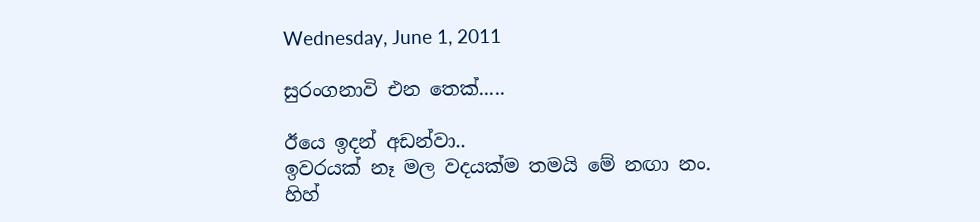Wednesday, June 1, 2011

සුරංගනාවි එන තෙක්.....

ඊයෙ ඉදන් අඩන්වා..
ඉවරයක් නෑ මල වදයක්ම තමයි මේ නඟා නං.
හිහ්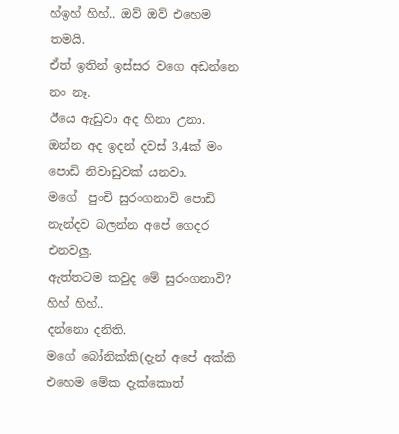හ්ඉහ් හිහ්.. ඔව් ඔව් එහෙම තමයි.
ඒත් ඉතින් ඉස්සර වගෙ අඩන්නෙ නං නෑ.
ඊයෙ ඇඩුවා අද හිනා උනා.
ඔන්න අද ඉදන් දවස් 3,4ක් මං පොඩි නිවාඩුවක් යනවා.
මගේ  පුංචි සුරංගනාවි පොඩි නැන්දව බලන්න අපේ ගෙදර එනවලු.
ඇත්තටම කවුද මේ සුරංගනාවි? හිහ් හිහ්..
දන්නො දනිති.
මගේ බෝනික්කි(දැන් අපේ අක්කි එහෙම මේක දැක්කොත්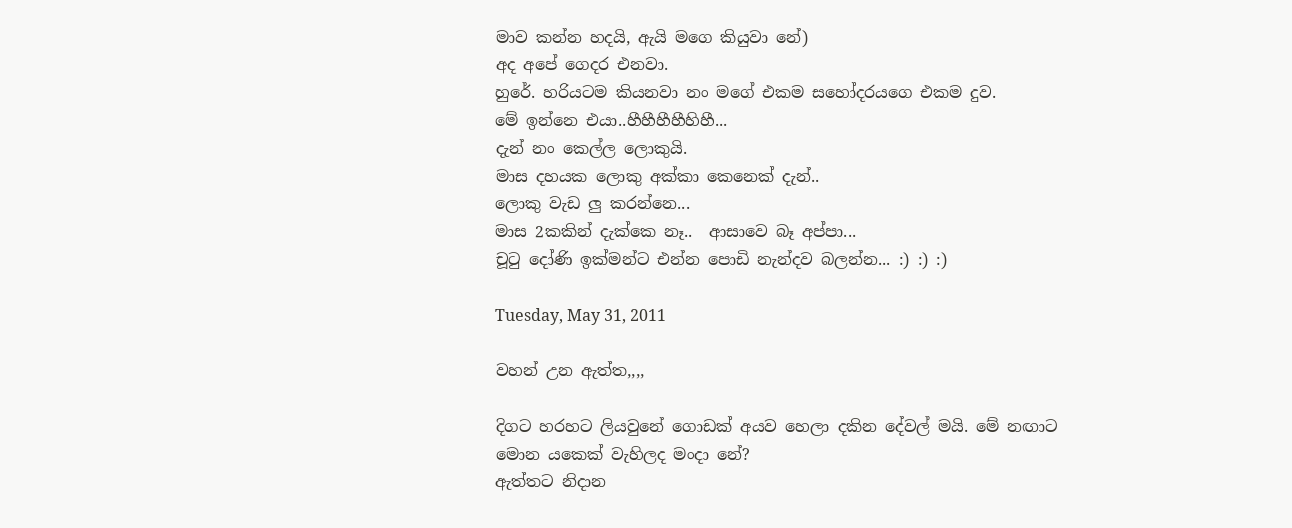මාව කන්න හදයි, ඇයි මගෙ කියුවා නේ)
අද අපේ ගෙදර එනවා.
හුරේ. හරියටම කියනවා නං මගේ එකම සහෝදරයගෙ එකම දුව.
මේ ඉන්නෙ එයා..හීහීහීහීහිහී...
දැන් නං කෙල්ල ලොකුයි.
මාස දහයක ලොකු අක්කා කෙනෙක් දැන්..
ලොකු වැඩ ලු කරන්නෙ...
මාස 2කකින් දැක්කෙ නෑ..  ආසාවෙ බෑ අප්පා...
චූටු දෝණි ඉක්මන්ට එන්න පොඩි නැන්දව බලන්න... :) :) :)

Tuesday, May 31, 2011

වහන් උන ඇත්ත,,,,

දිගට හරහට ලියවුනේ ගොඩක් අයව හෙලා දකින දේවල් මයි. මේ නඟාට මොන යකෙක් වැහිලද මංදා නේ?
ඇත්තට නිදාන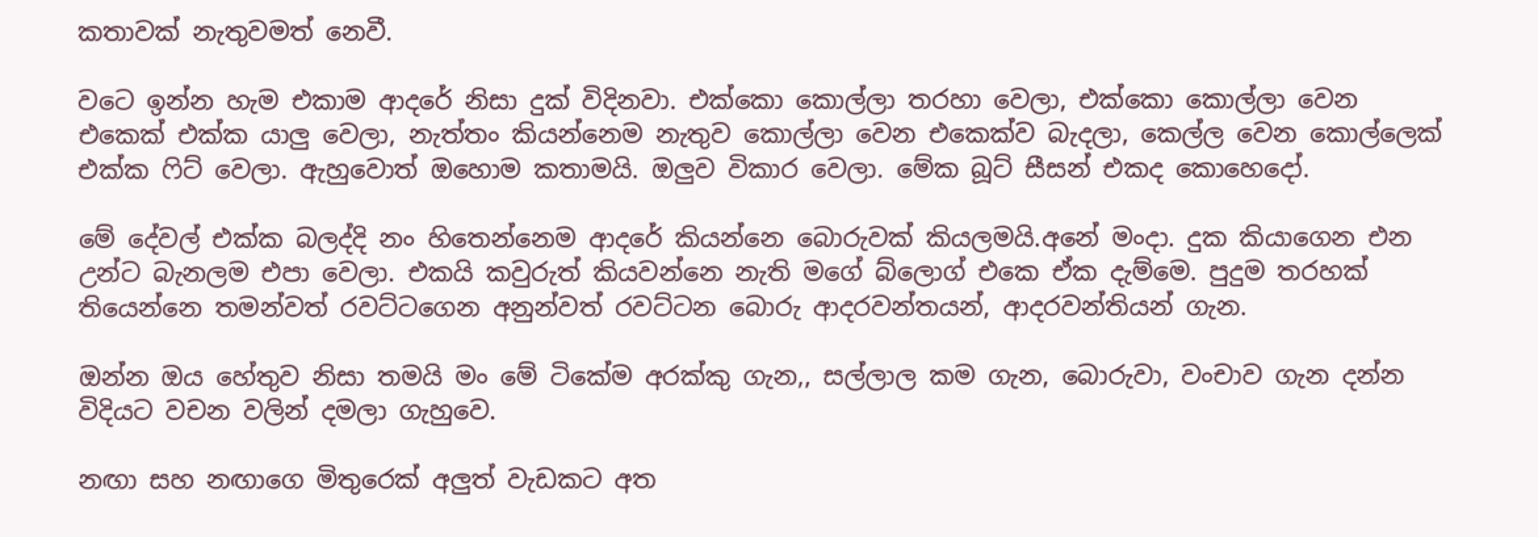කතාවක් නැතුවමත් නෙවී.

වටෙ ඉන්න හැම එකාම ආදරේ නිසා දුක් විදිනවා. එක්කො කොල්ලා තරහා වෙලා, එක්කො කොල්ලා වෙන එකෙක් එක්ක යාලු වෙලා, නැත්තං කියන්නෙම නැතුව කොල්ලා වෙන එකෙක්ව බැදලා, කෙල්ල වෙන කොල්ලෙක් එක්ක ෆිට් වෙලා. ඇහුවොත් ඔහොම කතාමයි. ඔලුව විකාර වෙලා. මේක බූට් සීසන් එකද කොහෙදෝ.

මේ දේවල් එක්ක බලද්දි නං හිතෙන්නෙම ආදරේ කියන්නෙ බොරුවක් කියලමයි.අනේ මංදා. දුක කියාගෙන එන උන්ට බැනලම එපා වෙලා. එකයි කවුරුත් කියවන්නෙ නැති මගේ බ්ලොග් එකෙ ඒක දැම්මෙ. පුදුම තරහක් තියෙන්නෙ තමන්වත් රවට්ටගෙන අනුන්වත් රවට්ටන බොරු ආදරවන්තයන්, ආදරවන්තියන් ගැන.

ඔන්න ඔය හේතුව නිසා තමයි මං මේ ටිකේම අරක්කු ගැන,, සල්ලාල කම ගැන, බොරුවා, වංචාව ගැන දන්න විදියට වචන වලින් දමලා ගැහුවෙ.

නඟා සහ නඟාගෙ මිතුරෙක් අලුත් වැඩකට අත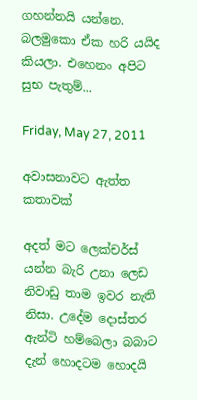ගහන්නයි යන්නෙ. බලමුකො ඒක හරි යයිද කියලා. එහෙනං අපිට සුභ පැතුම්...

Friday, May 27, 2011

අවාසනාවට ඇත්ත කතාවක්

අදත් මට ලෙක්චර්ස් යන්න බැරි උනා ලෙඩ නිවාඩු තාම ඉවර නැති නිසා. උදේම දොස්තර ඇන්ටි හම්බෙලා බබාට දැන් හොදටම හොදයි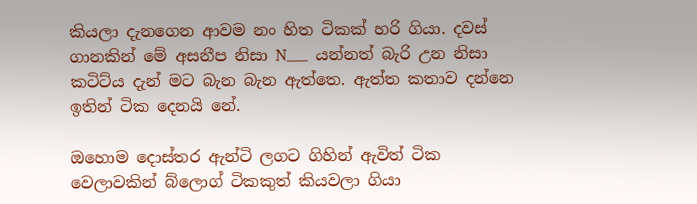කියලා දැනගෙන ආවම නං හිත ටිකක් හරි ගියා. දවස් ගානකින් මේ අසනීප නිසා N___  යන්නත් බැරි උන නිසා කටිට්ය දැන් මට බැන බැන ඇත්තෙ. ඇත්ත කතාව දන්නෙ ඉතින් ටික දෙනයි නේ.

ඔහොම දොස්තර ඇන්ටි ලගට ගිහින් ඇවිත් ටික වෙලාවකින් බ්ලොග් ටිකකුත් කියවලා ගියා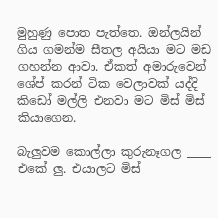මුහුණු පොත පැත්තෙ. ඔන්ලයින් ගිය ගමන්ම සීතල අයියා මට මඩ ගහන්න ආවා. ඒකත් අමාරුවෙන් ශේප් කරන් ටික වෙලාවක් යද්දි කිඩෝ මල්ලි එනවා මට මිස් මිස් කියාගෙන.

බැලුවම කොල්ලා කුරුනෑගල ____ එකේ ලු. එයාලට මිස්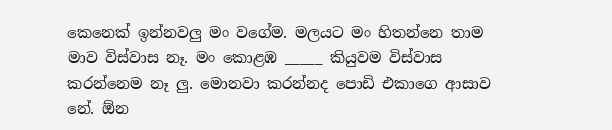කෙනෙක් ඉන්නවලු මං වගේම. මලයට මං හිතන්නෙ තාම මාව විස්වාස නෑ. මං කොළඹ _____ කියුවම විස්වාස කරන්නෙම නෑ ලු. මොනවා කරන්නද පොඩි එකාගෙ ආසාව නේ. ඕන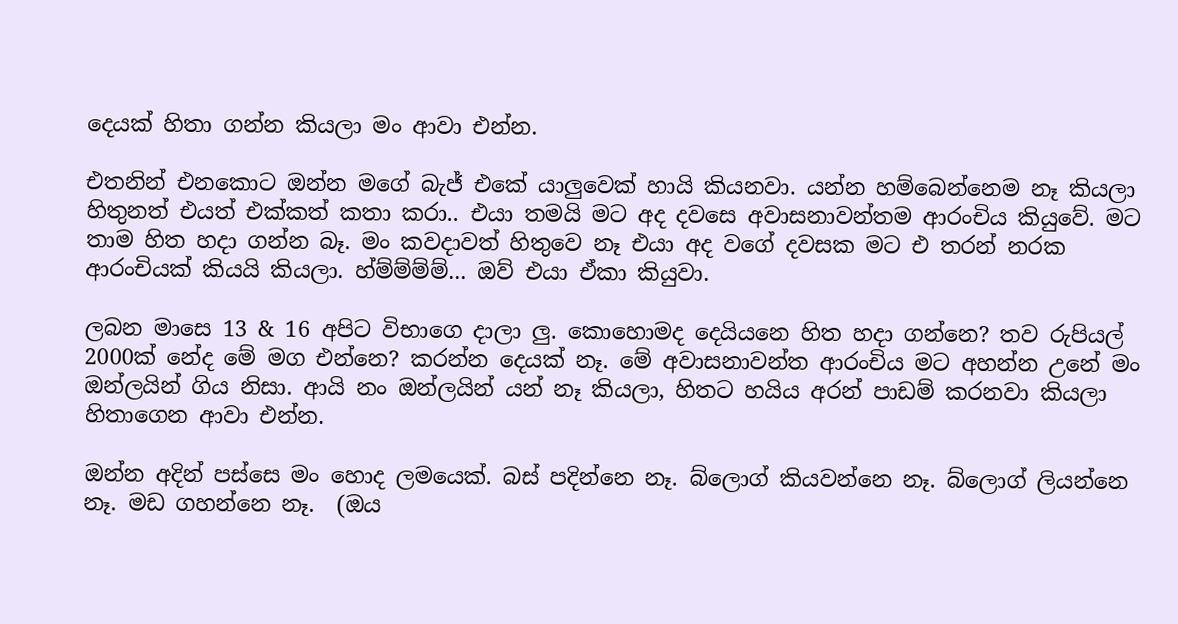දෙයක් හිතා ගන්න කියලා මං ආවා එන්න.

එතනින් එනකොට ඔන්න මගේ බැජ් එකේ යාලුවෙක් හායි කියනවා. යන්න හම්බෙන්නෙම නෑ කියලා හිතුනත් එයත් එක්කත් කතා කරා.. එයා තමයි මට අද දවසෙ අවාසනාවන්තම ආරංචිය කියුවේ. මට තාම හිත හදා ගන්න බෑ. මං කවදාවත් හිතුවෙ නෑ එයා අද වගේ දවසක මට එ තරන් නරක ආරංචියක් කියයි කියලා. හ්ම්ම්ම්ම්... ඔව් එයා ඒකා කියුවා.

ලබන මාසෙ 13 & 16 අපිට විභාගෙ දාලා ලු. කොහොමද දෙයියනෙ හිත හදා ගන්නෙ? තව රුපියල් 2000ක් නේද මේ මග එන්නෙ? කරන්න දෙයක් නෑ. මේ අවාසනාවන්ත ආරංචිය මට අහන්න උනේ මං ඔන්ලයින් ගිය නිසා. ආයි නං ඔන්ලයින් යන් නෑ කියලා, හිතට හයිය අරන් පාඩම් කරනවා කියලා හිතාගෙන ආවා එන්න.

ඔන්න අදින් පස්සෙ මං හොද ලමයෙක්. බස් පදින්නෙ නෑ. බ්ලොග් කියවන්නෙ නෑ. බ්ලොග් ලියන්නෙ නෑ. මඩ ගහන්නෙ නෑ.  (ඔය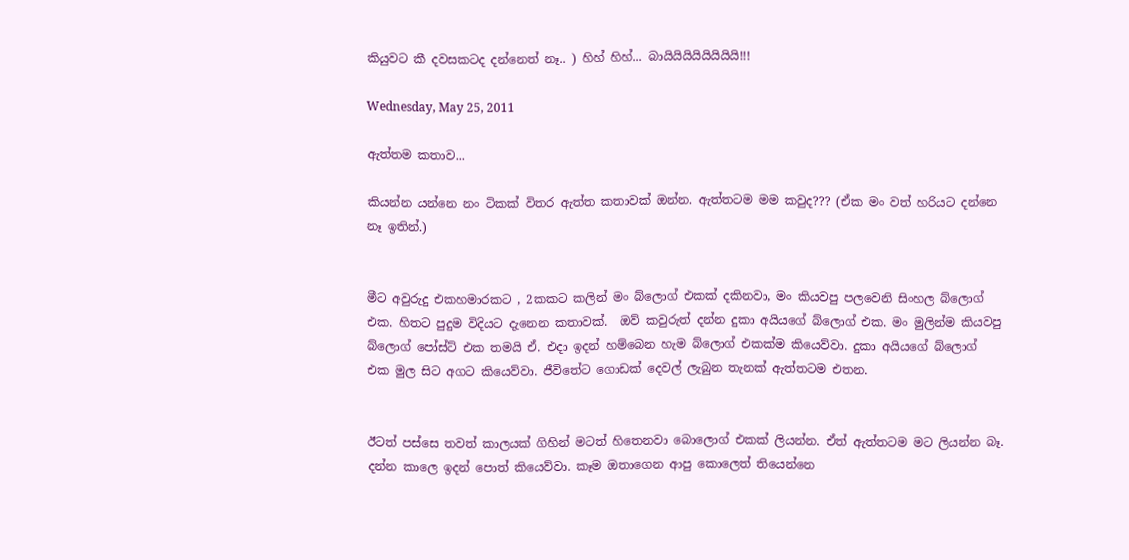කියුවට කී දවසකටද දන්නෙත් නෑ.. ) හිහ් හිහ්... බායියියියියියියියි!!!

Wednesday, May 25, 2011

ඇත්තම කතාව...

කියන්න යන්නෙ නං ටිකක් විතර ඇත්ත කතාවක් ඔන්න. ඇත්තටම මම කවුද??? (ඒක මං වත් හරියට දන්නෙ නෑ ඉතින්.)


මීට අවුරුදු එකහමාරකට , 2කකට කලින් මං බ්ලොග් එකක් දකිනවා, මං කියවපු පලවෙනි සිංහල බ්ලොග් එක. හිතට පුදුම විදියට දැනෙන කතාවක්.  ඔව් කවුරුත් දන්න දුකා අයියගේ බ්ලොග් එක. මං මුලින්ම කියවපු බ්ලොග් පෝස්ට් එක තමයි ඒ. එදා ඉදන් හම්බෙන හැම බ්ලොග් එකක්ම කියෙව්වා. දුකා අයියගේ බ්ලොග් එක මුල සිට අගට කියෙව්වා. ජීවිතේට ගොඩක් දෙවල් ලැබුන තැනක් ඇත්තටම එතන.


ඊටත් පස්සෙ තවත් කාලයක් ගිහින් මටත් හිතෙනවා බොලොග් එකක් ලියන්න. ඒත් ඇත්තටම මට ලියන්න බෑ. දන්න කාලෙ ඉදන් පොත් කියෙව්වා. කෑම ඔතාගෙන ආපු කොලෙත් තියෙන්නෙ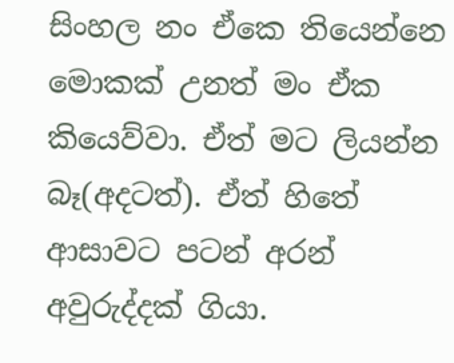සිංහල නං ඒකෙ තියෙන්නෙ මොකක් උනත් මං ඒක කියෙව්වා. ඒත් මට ලියන්න බෑ(අදටත්). ඒත් හිතේ ආසාවට පටන් අරන් අවුරුද්දක් ගියා.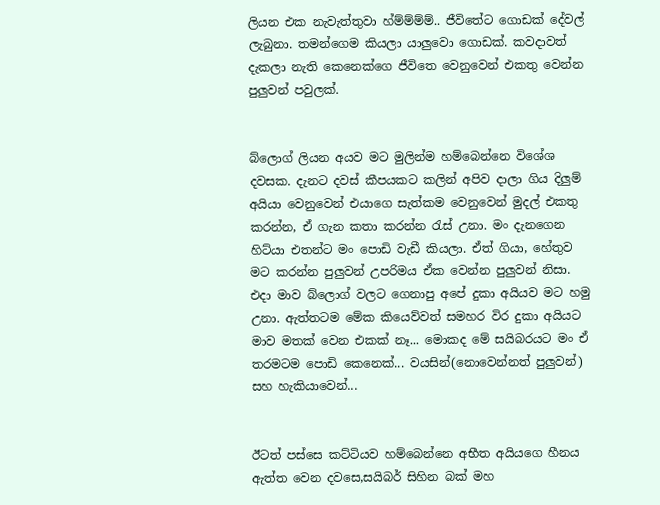ලියන එක නැවැත්තුවා හ්ම්ම්ම්ම්.. ජීවිතේට ගොඩක් දේවල් ලැබුනා. තමන්ගෙම කියලා යාලුවො ගොඩක්. කවදාවත් දැකලා නැති කෙනෙක්ගෙ ජීවිතෙ වෙනුවෙන් එකතු වෙන්න පුලුවන් පවුලක්.


බ්ලොග් ලියන අයව මට මුලින්ම හම්බෙන්නෙ විශේශ දවසක. දැනට දවස් කීපයකට කලින් අපිව දාලා ගිය දිලුම් අයියා වෙනුවෙන් එයාගෙ සැත්කම වෙනුවෙන් මුදල් එකතු කරන්න, ඒ ගැන කතා කරන්න රැස් උනා. මං දැනගෙන හිට්යා එතන්ට මං පොඩි වැඩී කියලා. ඒත් ගියා, හේතුව මට කරන්න පුලුවන් උපරිමය ඒක වෙන්න පුලුවන් නිසා. එදා මාව බ්ලොග් වලට ගෙනාපු අපේ දුකා අයියව මට හමු උනා. ඇත්තටම මේක කියෙව්වත් සමහර විර දුකා අයියට මාව මතක් වෙන එකක් නෑ... මොකද මේ සයිබරයට මං ඒ තරමටම පොඩි කෙනෙක්... වයසින්(නොවෙන්නත් පුලුවන්) සහ හැකියාවෙන්...


ඊටත් පස්සෙ කට්ටියව හම්බෙන්නෙ අභීත අයියගෙ හීනය ඇත්ත වෙන දවසෙ,සයිබර් සිහින බක් මහ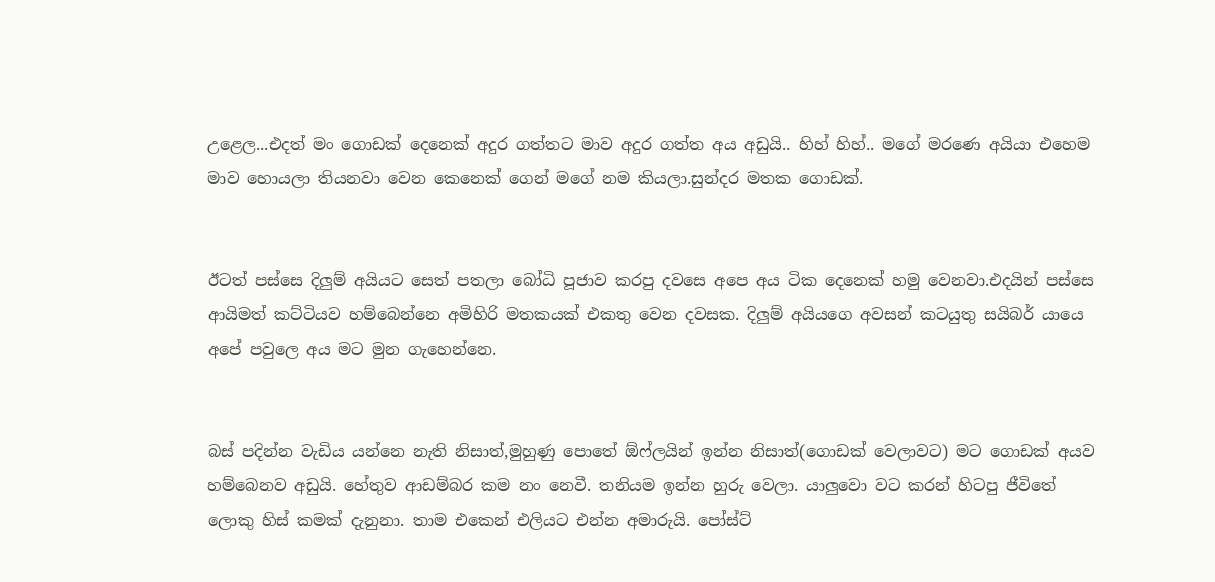උළෙල...එදත් මං ගොඩක් දෙනෙක් අදුර ගත්තට මාව අදුර ගත්ත අය අඩුයි.. හිහ් හිහ්.. මගේ මරණෙ අයියා එහෙම මාව හොයලා තියනවා වෙන කෙනෙක් ගෙන් මගේ නම කියලා.සුන්දර මතක ගොඩක්.


ඊටත් පස්සෙ දිලුම් අයියට සෙත් පතලා බෝධි පූජාව කරපු දවසෙ අපෙ අය ටික දෙනෙක් හමු වෙනවා.එදයින් පස්සෙ ආයිමත් කට්ටියව හම්බෙන්නෙ අමිහිරි මතකයක් එකතු වෙන දවසක. දිලුම් අයියගෙ අවසන් කටයුතු සයිබර් යායෙ අපේ පවුලෙ අය මට මුන ගැහෙන්නෙ.


බස් පදින්න වැඩිය යන්නෙ නැති නිසාත්,මුහුණු පොතේ ඕෆ්ලයින් ඉන්න නිසාත්(ගොඩක් වෙලාවට) මට ගොඩක් අයව හම්බෙනව අඩුයි. හේතුව ආඩම්බර කම නං නෙවී. තනියම ඉන්න හුරු වෙලා. යාලුවො වට කරන් හිටපු ජීවිතේ ලොකු හිස් කමක් දැනුනා. තාම එකෙන් එලියට එන්න අමාරුයි. පෝස්ට්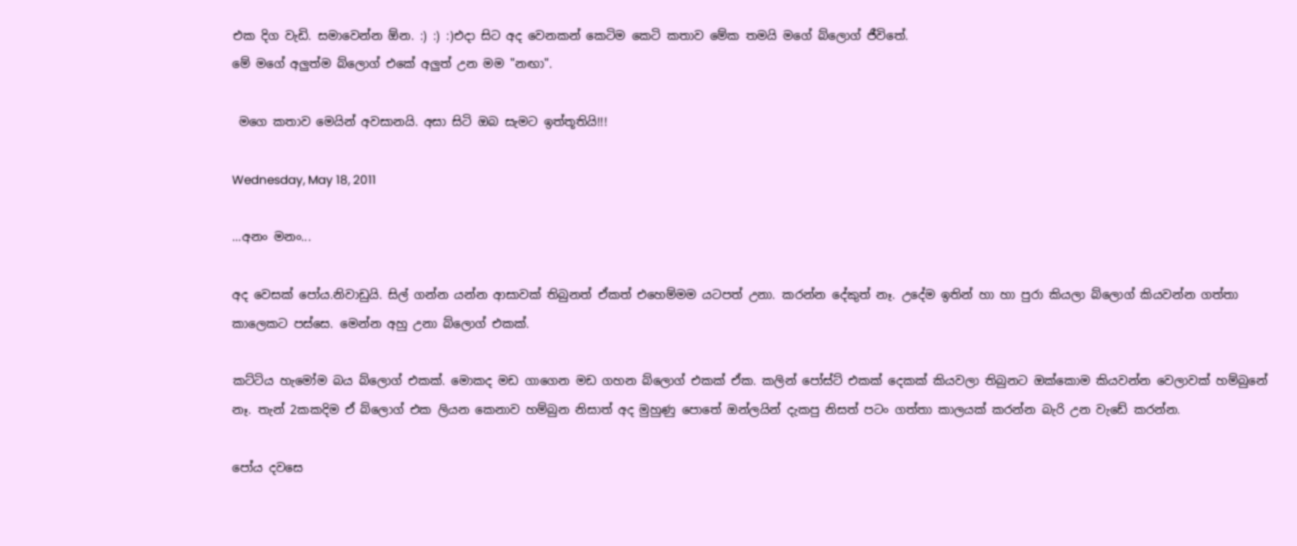එක දිග වැඩි. සමාවෙන්න ඕන. :) :) :)එදා සිට අද වෙනකන් කෙටිම කෙටි කතාව මේක තමයි මගේ බ්ලොග් ජීවිතේ.
මේ මගේ අලුත්ම බ්ලොග් එකේ අලුත් උන මම "නඟා".

 මගෙ කතාව මෙයින් අවසානයි. අසා සිටි ඔබ සැමට ඉත්තූතියි!!!

Wednesday, May 18, 2011

...අනං මනං...

අද වෙසක් පෝය.නිවාඩුයි. සිල් ගන්න යන්න ආසාවක් තිබුනත් ඒකත් එහෙම්මම යටපත් උනා. කරන්න දේකුත් නෑ. උදේම ඉතින් හා හා පුරා කියලා බ්ලොග් කියවන්න ගත්තා කාලෙකට පස්සෙ. මෙන්න අහු උනා බ්ලොග් එකක්.

කට්ටිය හැමෝම බය බ්ලොග් එකක්. මොකද මඩ ගාගෙන මඩ ගහන බ්ලොග් එකක් ඒක. කලින් පෝස්ට් එකක් දෙකක් කියවලා තිබුනට ඔක්කොම කියවන්න වෙලාවක් හම්බුනේ නෑ. තැන් 2කකදිම ඒ බ්ලොග් එක ලියන කෙනාව හම්බුන නිසාත් අද මුහුණු පොතේ ඔන්ලයින් දැකපු නිසත් පටං ගත්තා කාලයක් කරන්න බැරි උන වැඩේ කරන්න.

පෝය දවසෙ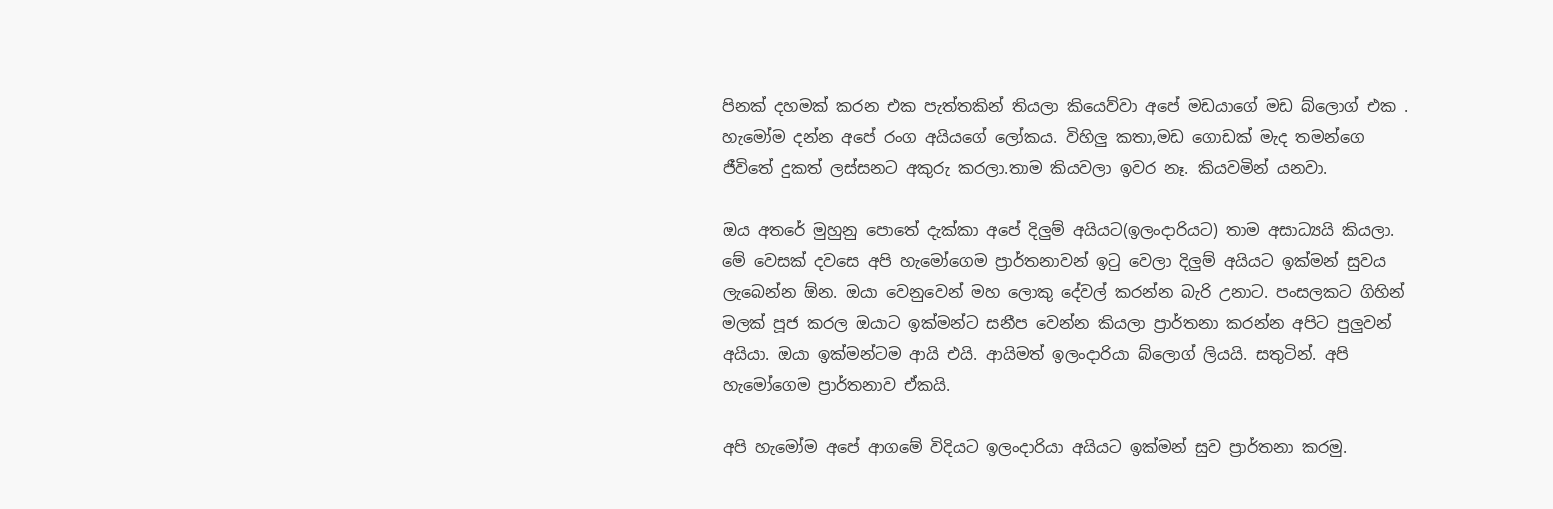පිනක් දහමක් කරන එක පැත්තකින් තියලා කියෙව්වා අපේ මඩයාගේ මඩ බ්ලොග් එක . හැමෝම දන්න අපේ රංග අයියගේ ලෝකය. විහිලු කතා,මඩ ගොඩක් මැද තමන්ගෙ ජීවිතේ දුකත් ලස්සනට අකුරු කරලා.තාම කියවලා ඉවර නෑ. කියවමින් යනවා.

ඔය අතරේ මුහුනු පොතේ දැක්කා අපේ දිලුම් අයියට(ඉලංදාරියට) තාම අසාධ්‍යයි කියලා. මේ වෙසක් දවසෙ අපි හැමෝගෙම ප්‍රාර්තනාවන් ඉටු වෙලා දිලුම් අයියට ඉක්මන් සුවය ලැබෙන්න ඕන. ඔයා වෙනුවෙන් මහ ලොකු දේවල් කරන්න බැරි උනාට. පංසලකට ගිහින් මලක් පූජ කරල ඔයාට ඉක්මන්ට සනීප වෙන්න කියලා ප්‍රාර්තනා කරන්න අපිට පුලුවන් අයියා. ඔයා ඉක්මන්ටම ආයි එයි. ආයිමත් ඉලංදාරියා බ්ලොග් ලියයි. සතුටින්. අපි හැමෝගෙම ප්‍රාර්තනාව ඒකයි.

අපි හැමෝම අපේ ආගමේ විදියට ඉලංදාරියා අයියට ඉක්මන් සුව ප්‍රාර්තනා කරමු.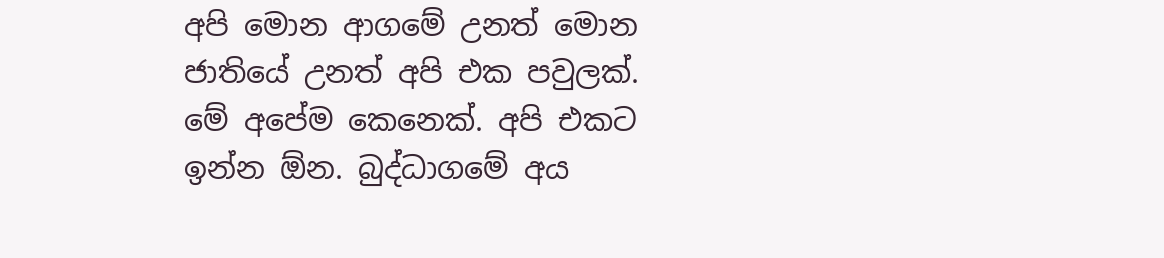අපි මොන ආගමේ උනත් මොන ජාතියේ උනත් අපි එක පවුලක්. මේ අපේම කෙනෙක්. අපි එකට ඉන්න ඕන. බුද්ධාගමේ අය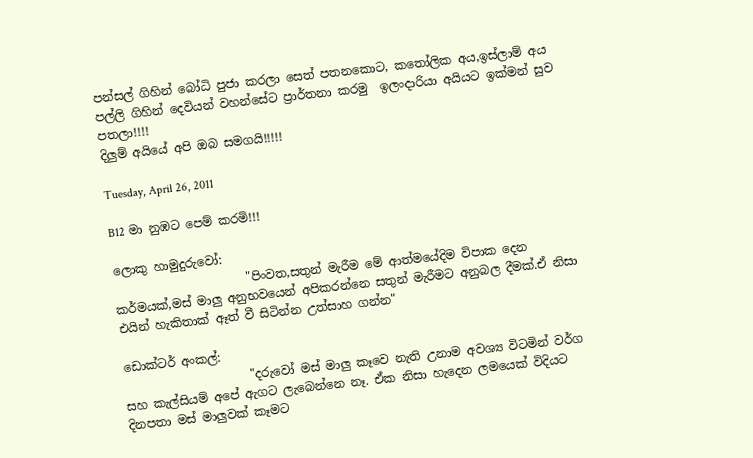පන්සල් ගිහින් බෝධි පුජා කරලා සෙත් පතනකොට, කතෝලික අය,ඉස්ලාම් අය පල්ලි ගිහින් දෙවියන් වහන්සේට ප්‍රාර්තනා කරමු  ඉලංදාරියා අයියට ඉක්මන් සුව පතලා!!!!
දිලුම් අයියේ අපි ඔබ සමගයි!!!!!

Tuesday, April 26, 2011

B12 මා නුඹට පෙම් කරමි!!!

ලොකු හාමුදුරුවෝ:
                      "පිංවත,සතුන් මැරීම මේ ආත්මයේදිම විපාක දෙන කර්මයක්,මස් මාලු අනුභවයෙන් අපිකරන්නෙ සතුන් මැරීමට අනුබල දීමක්.ඒ නිසා එයින් හැකිතාක් ඈත් වී සිටින්න උත්සාහ ගන්න"

ඩොක්ටර් අංකල්:
                     "දරුවෝ මස් මාලු කෑවෙ නැති උනාම අවශ්‍ය විටමින් වර්ග සහ කැල්සියම් අපේ ඇගට ලැබෙන්නෙ නෑ. ඒක නිසා හැදෙන ලමයෙක් විදියට දිනපතා මස් මාලුවක් කෑමට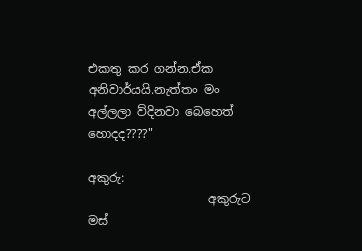එකතු කර ගන්න.ඒක අනිවාර්යයි.නැත්තං මං අල්ලලා ව්දිනවා බෙහෙත් හොදද????"

අකුරු:
                    අකුරුට මස්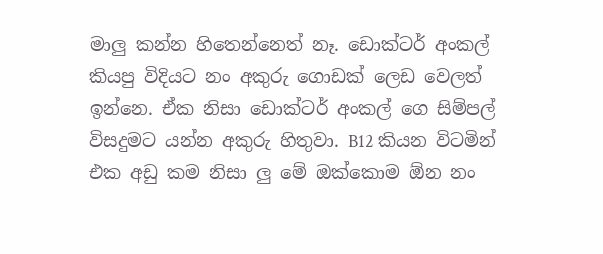මාලු කන්න හිතෙන්නෙත් නෑ. ඩොක්ටර් අංකල් කියපු විදියට නං අකුරු ගොඩක් ලෙඩ වෙලත් ඉන්නෙ. ඒක නිසා ඩොක්ටර් අංකල් ගෙ සිම්පල් විසදුමට යන්න අකුරු හිතුවා. B12 කියන විටමින් එක අඩු කම නිසා ලු මේ ඔක්කොම ඕන නං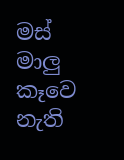මස් මාලු කෑවෙ නැති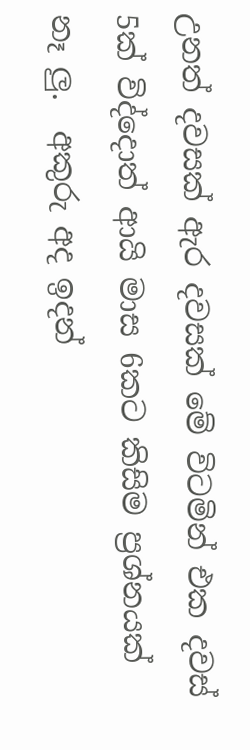උනත් දවසක් ඇර දවසක් මේ විටමින් එක දවස් 5ක් විද්දොත් ආයි මාස 6කට කිසිම ප්‍රශ්නයක් නෑ ලු.  අකුරු අද ඉදන්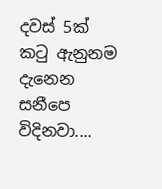දවස් 5ක් කටු ඇනුනම දැනෙන සනීපෙ විදිනවා....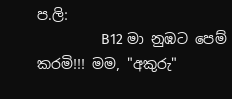ප.ලි:
                B12 මා නුඹට පෙම් කරමි!!! මම, "අකුරු"